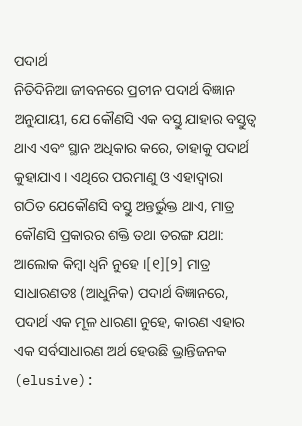ପଦାର୍ଥ
ନିତିଦିନିଆ ଜୀବନରେ ପ୍ରଚୀନ ପଦାର୍ଥ ବିଜ୍ଞାନ ଅନୁଯାୟୀ, ଯେ କୌଣସି ଏକ ବସ୍ତୁ ଯାହାର ବସ୍ତୁତ୍ୱ ଥାଏ ଏବଂ ସ୍ଥାନ ଅଧିକାର କରେ, ତାହାକୁ ପଦାର୍ଥ କୁହାଯାଏ । ଏଥିରେ ପରମାଣୁ ଓ ଏହାଦ୍ୱାରା ଗଠିତ ଯେକୌଣସି ବସ୍ତୁ ଅନ୍ତର୍ଭୁକ୍ତ ଥାଏ, ମାତ୍ର କୌଣସି ପ୍ରକାରର ଶକ୍ତି ତଥା ତରଙ୍ଗ ଯଥା: ଆଲୋକ କିମ୍ବା ଧ୍ୱନି ନୁହେ ।[୧][୨] ମାତ୍ର ସାଧାରଣତଃ (ଆଧୁନିକ) ପଦାର୍ଥ ବିଜ୍ଞାନରେ, ପଦାର୍ଥ ଏକ ମୂଳ ଧାରଣା ନୁହେ, କାରଣ ଏହାର ଏକ ସର୍ବସାଧାରଣ ଅର୍ଥ ହେଉଛି ଭ୍ରାନ୍ତିଜନକ (elusive):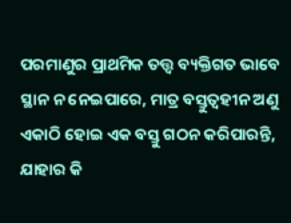ପରମାଣୁର ପ୍ରାଥମିକ ତତ୍ତ୍ୱ ବ୍ୟକ୍ତିଗତ ଭାବେ ସ୍ଥାନ ନ ନେଇପାରେ, ମାତ୍ର ବସ୍ତୁତ୍ୱହୀନ ଅଣୁ ଏକାଠି ହୋଇ ଏକ ବସ୍ତୁ ଗଠନ କରିପାରନ୍ତି, ଯାହାର କି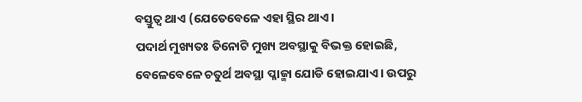ବସ୍ତୁତ୍ୱ ଥାଏ (ଯେତେବେଳେ ଏହା ସ୍ଥିର ଥାଏ ।
ପଦାର୍ଥ ମୁଖ୍ୟତଃ ତିନୋଟି ମୁଖ୍ୟ ଅବସ୍ଥାକୁ ବିଭକ୍ତ ହୋଇଛି, ବେଳେବେଳେ ଚତୁର୍ଥ ଅବସ୍ଥା ପ୍ଳାଜ୍ମା ଯୋଡି ହୋଇଯାଏ । ଉପରୁ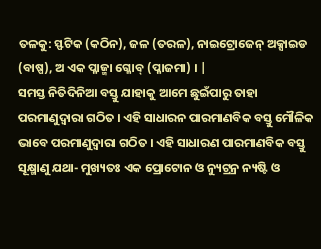ତଳକୁ: ସ୍ଫଟିକ (କଠିନ), ଜଳ (ତରଳ), ନାଇଟ୍ରୋଜେନ୍ ଅକ୍ସାଇଡ (ବାଷ୍ପ), ଅ ଏକ ପ୍ଳାଜ୍ମା ଗ୍ଳୋବ୍ (ପ୍ଳାଜମା) । |
ସମସ୍ତ ନିତିଦିନିଆ ବସ୍ତୁ ଯାହାକୁ ଆମେ ଛୁଇଁପାରୁ ତାହା ପରମାଣୁଦ୍ୱାରା ଗଠିତ । ଏହି ସାଧାରନ ପାରମାଣବିକ ବସ୍ତୁ ମୌଳିକ ଭାବେ ପରମାଣୁଦ୍ୱାରା ଗଠିତ । ଏହି ସାଧାରଣ ପାରମାଣବିକ ବସ୍ତୁ ସୂକ୍ଷ୍ମାଣୁ ଯଥା- ମୁଖ୍ୟତଃ ଏକ ପ୍ରୋଟୋନ ଓ ନ୍ୟୁଟ୍ରନ୍ର ନ୍ୟଷ୍ଟି ଓ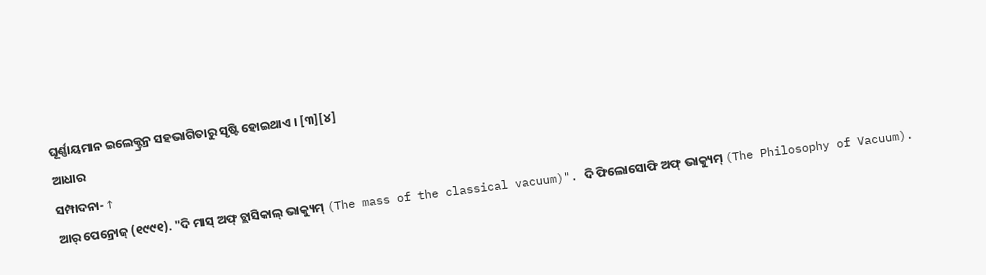ଘୂର୍ଣ୍ଣାୟମାନ ଇଲେକ୍ଟ୍ରନ୍ର ସହଭାଗିତାରୁ ସୃଷ୍ଟି ହୋଇଥାଏ । [୩][୪]
ଆଧାର
ସମ୍ପାଦନା- ↑
ଆର୍ ପେନ୍ରୋଜ୍ (୧୯୯୧). "ଦି ମାସ୍ ଅଫ୍ ଚ୍ଲାସିକାଲ୍ ଭାକ୍ୟୁମ୍ (The mass of the classical vacuum)". ଦି ଫିଲୋସୋଫି ଅଫ୍ ଭାକ୍ୟୁମ୍ (The Philosophy of Vacuum).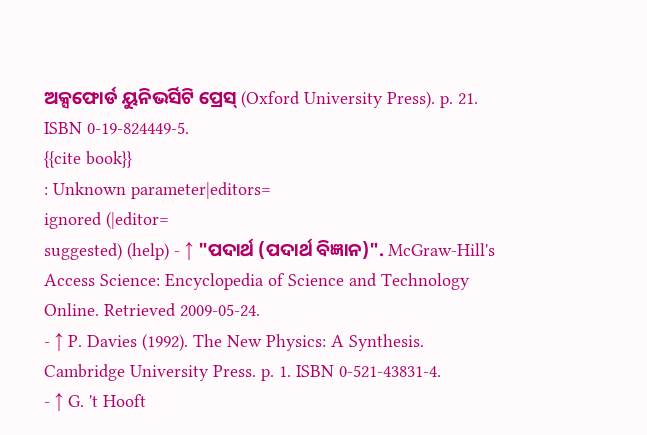ଅକ୍ସଫୋର୍ଡ ୟୁନିଭର୍ସିଟି ପ୍ରେସ୍ (Oxford University Press). p. 21. ISBN 0-19-824449-5.
{{cite book}}
: Unknown parameter|editors=
ignored (|editor=
suggested) (help) - ↑ "ପଦାର୍ଥ (ପଦାର୍ଥ ବିଜ୍ଞାନ)". McGraw-Hill's Access Science: Encyclopedia of Science and Technology Online. Retrieved 2009-05-24.
- ↑ P. Davies (1992). The New Physics: A Synthesis. Cambridge University Press. p. 1. ISBN 0-521-43831-4.
- ↑ G. 't Hooft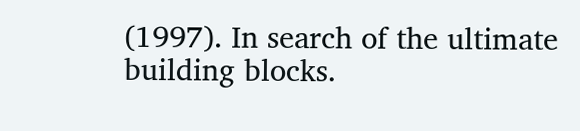(1997). In search of the ultimate building blocks.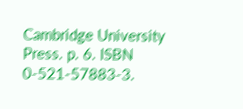Cambridge University Press. p. 6. ISBN 0-521-57883-3.